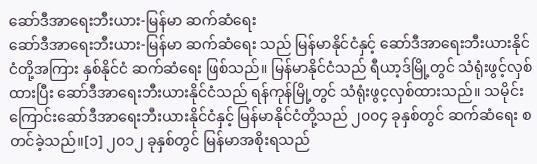ဆော်ဒီအာရေးဘီးယား-မြန်မာ ဆက်ဆံရေး
ဆော်ဒီအာရေးဘီးယား-မြန်မာ ဆက်ဆံရေး သည် မြန်မာနိုင်ငံနှင့် ဆော်ဒီအာရေးဘီးယားနိုင်ငံတို့အကြား နှစ်နိုင်ငံ ဆက်ဆံရေး ဖြစ်သည်။ မြန်မာနိုင်ငံသည် ရီယာ့ဒ်မြို့တွင် သံရုံးဖွင့်လှစ်ထားပြီး ဆော်ဒီအာရေးဘီးယားနိုင်ငံသည် ရန်ကုန်မြို့တွင် သံရုံးဖွင့လှစ်ထားသည်။ သမိုင်းကြောင်းဆော်ဒီအာရေးဘီးယားနိုင်ငံနှင့် မြန်မာနိုင်ငံတို့သည် ၂၀၀၄ ခုနှစ်တွင် ဆက်ဆံရေး စတင်ခဲ့သည်။[၁] ၂၀၁၂ ခုနှစ်တွင် မြန်မာအစိုးရသည်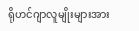ရိုဟင်ဂျာလူမျိုးများအား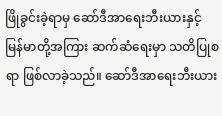ဖြိုခွင်းခဲ့ရာမှ ဆော်ဒီအာရေးဘီးယားနှင့် မြန်မာတို့အကြား ဆက်ဆံရေးမှာ သတိပြုစရာ ဖြစ်လာခဲ့သည်။ ဆော်ဒီအာရေးဘီးယား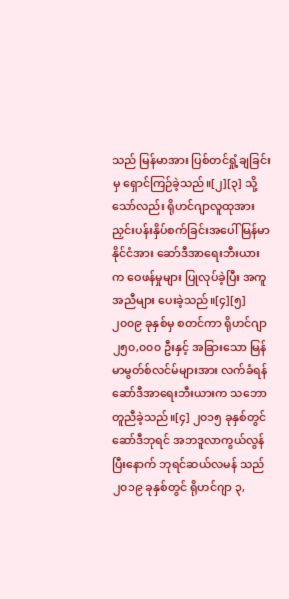သည် မြန်မာအား ပြစ်တင်ရှုံ့ချခြင်းမှ ရှောင်ကြဉ်ခဲ့သည်။[၂][၃] သို့သော်လည်း ရိုဟင်ဂျာလူထုအား ညှင်းပန်းနှိပ်စက်ခြင်းအပေါ် မြန်မာနိုင်ငံအား ဆော်ဒီအာရေးဘီးယားက ဝေဖန်မှုများ ပြုလုပ်ခဲ့ပြီး အကူအညီများ ပေးခဲ့သည်။[၄][၅] ၂၀၀၉ ခုနှစ်မှ စတင်ကာ ရိုဟင်ဂျာ ၂၅၀,၀၀၀ ဦးနှင့် အခြားသော မြန်မာမွတ်စ်လင်မ်များအား လက်ခံရန် ဆော်ဒီအာရေးဘီးယားက သဘောတူညီခဲ့သည်။[၄] ၂၀၁၅ ခုနှစ်တွင် ဆော်ဒီဘုရင် အဘဒူလာကွယ်လွန်ပြီးနောက် ဘုရင်ဆယ်လမန် သည် ၂၀၁၉ ခုနှစ်တွင် ရိုဟင်ဂျာ ၃,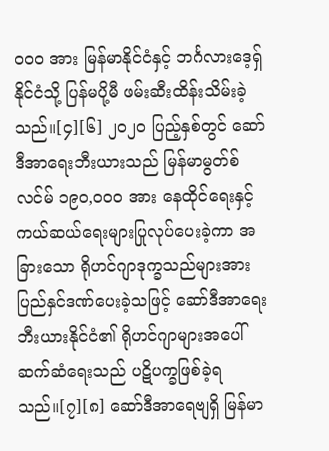၀၀၀ အား မြန်မာနိုင်ငံနှင့် ဘင်္ဂလားဒေ့ရှ်နိုင်ငံသို့ ပြန်မပို့မီ ဖမ်းဆီးထိန်းသိမ်းခဲ့သည်။[၄][၆] ၂၀၂၀ ပြည့်နှစ်တွင် ဆော်ဒီအာရေးဘီးယားသည် မြန်မာမွတ်စ်လင်မ် ၁၉၀,၀၀၀ အား နေထိုင်ရေးနှင့် ကယ်ဆယ်ရေးများပြုလုပ်ပေးခဲ့ကာ အခြားသော ရိုဟင်ဂျာဒုက္ခသည်များအား ပြည်နှင်ဒဏ်ပေးခဲ့သဖြင့် ဆော်ဒီအာရေးဘီးယားနိုင်ငံ၏ ရိုဟင်ဂျာများအပေါ် ဆက်ဆံရေးသည် ပဋိပက္ခဖြစ်ခဲ့ရသည်။[၇][၈] ဆော်ဒီအာရေဗျရှိ မြန်မာ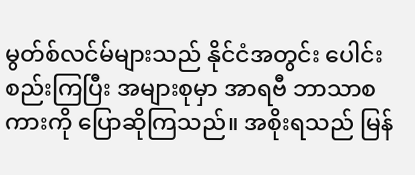မွတ်စ်လင်မ်များသည် နိုင်ငံအတွင်း ပေါင်းစည်းကြပြီး အများစုမှာ အာရဗီ ဘာသာစကားကို ပြောဆိုကြသည်။ အစိုးရသည် မြန်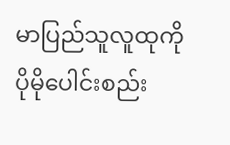မာပြည်သူလူထုကို ပိုမိုပေါင်းစည်း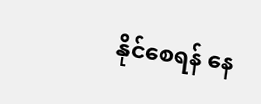နိုင်စေရန် နေ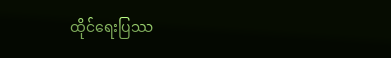ထိုင်ရေးပြဿ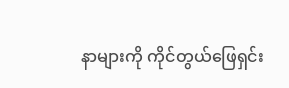နာများကို ကိုင်တွယ်ဖြေရှင်း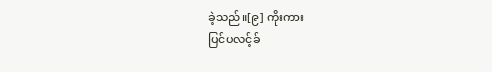ခဲ့သည်။[၉] ကိုးကား
ပြင်ပလင့်ခ်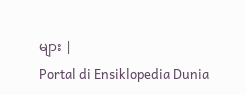များ |
Portal di Ensiklopedia Dunia